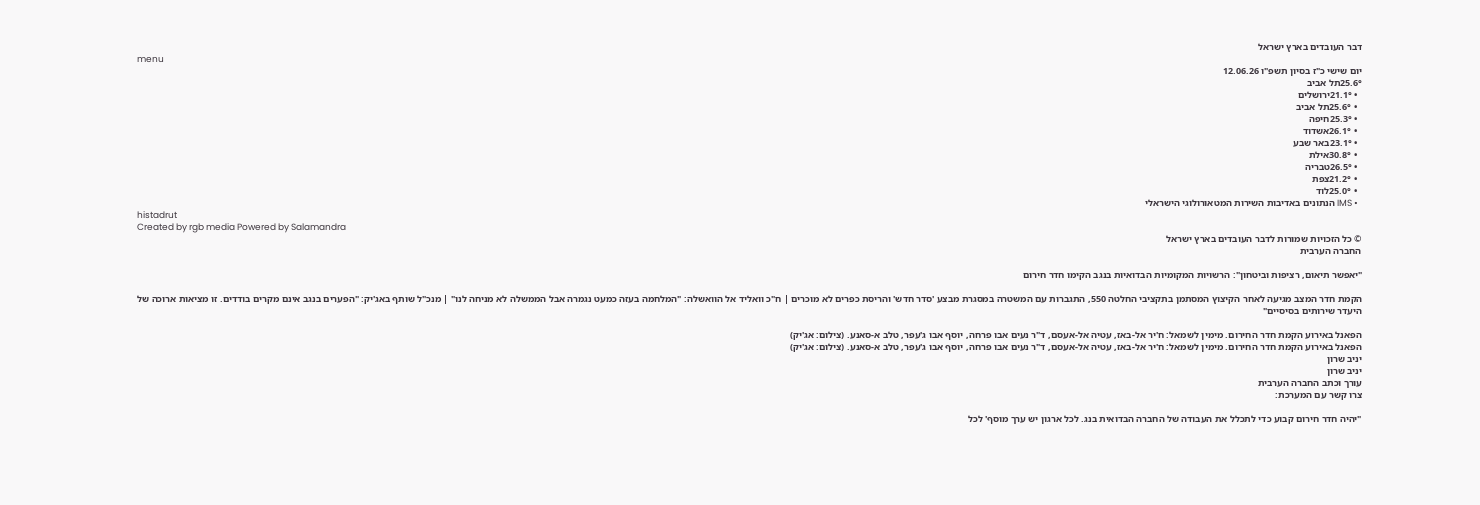דבר העובדים בארץ ישראל
menu
יום שישי כ"ז בסיון תשפ"ו 12.06.26
25.6°תל אביב
  • 21.1°ירושלים
  • 25.6°תל אביב
  • 25.3°חיפה
  • 26.1°אשדוד
  • 23.1°באר שבע
  • 30.8°אילת
  • 26.5°טבריה
  • 21.2°צפת
  • 25.0°לוד
  • IMS הנתונים באדיבות השירות המטאורולוגי הישראלי
histadrut
Created by rgb media Powered by Salamandra
© כל הזכויות שמורות לדבר העובדים בארץ ישראל
החברה הערבית

"יאפשר תיאום, רציפות וביטחון": הרשויות המקומיות הבדואיות בנגב הקימו חדר חירום

הקמת חדר המצב מגיעה לאחר הקיצוץ המסתמן בתקציבי החלטה 550, התגברות עם המשטרה במסגרת מבצע 'סדר חדש' והריסת כפרים לא מוכרים | ח"כ וואליד אל הוואשלה: "המלחמה בעזה כמעט נגמרה אבל הממשלה לא מניחה לנו" | מנכ"ל שותף באג'יק: "הפערים בנגב אינם מקרים בודדים. זו מציאות ארוכה של היעדר שירותים בסיסיים"

הפאנל באירוע הקמת חדר החירום. מימין לשמאל: ח'יר אל-באז, עטיה אל-אעסם, ד"ר נעים אבו פרחה, יוסף אבו ג'עפר, טלב א-סאנע. (צילום: אג'יק)
הפאנל באירוע הקמת חדר החירום. מימין לשמאל: ח'יר אל-באז, עטיה אל-אעסם, ד"ר נעים אבו פרחה, יוסף אבו ג'עפר, טלב א-סאנע. (צילום: אג'יק)
יניב שרון
יניב שרון
עורך וכתב החברה הערבית
צרו קשר עם המערכת:

"יהיה חדר חירום קבוע כדי לתכלל את העבודה של החברה הבדואית בנג. לכל ארגון יש ערך מוסף' לכל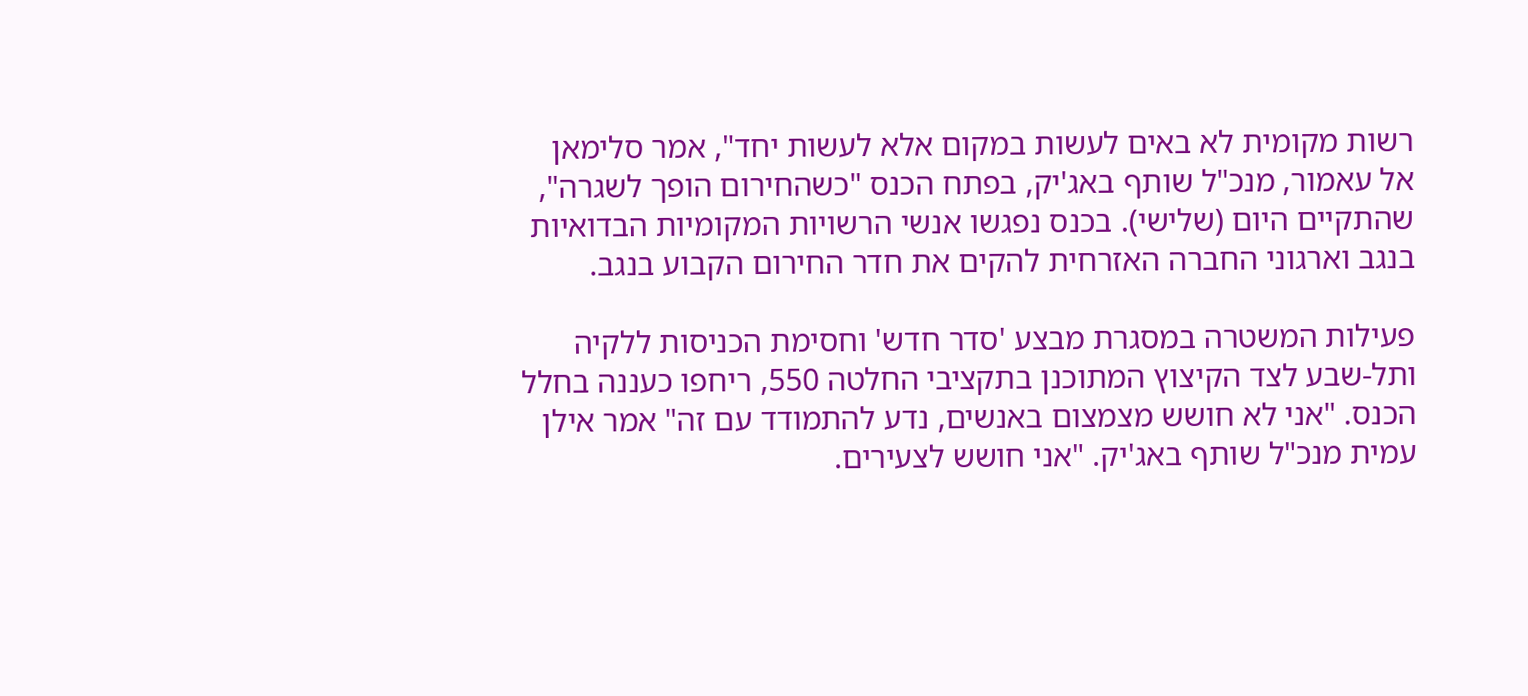רשות מקומית לא באים לעשות במקום אלא לעשות יחד", אמר סלימאן אל עאמור, מנכ"ל שותף באג'יק, בפתח הכנס "כשהחירום הופך לשגרה", שהתקיים היום (שלישי). בכנס נפגשו אנשי הרשויות המקומיות הבדואיות בנגב וארגוני החברה האזרחית להקים את חדר החירום הקבוע בנגב.

פעילות המשטרה במסגרת מבצע 'סדר חדש' וחסימת הכניסות ללקיה ותל-שבע לצד הקיצוץ המתוכנן בתקציבי החלטה 550, ריחפו כעננה בחלל הכנס. "אני לא חושש מצמצום באנשים, נדע להתמודד עם זה" אמר אילן עמית מנכ"ל שותף באג'יק. "אני חושש לצעירים.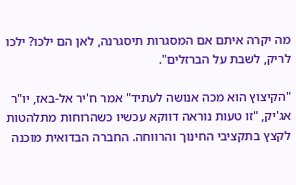מה יקרה איתם אם המסגרות תיסגרנה, לאן הם ילכו? ילכו לריק, לשבת על הברזלים".

"הקיצוץ הוא מכה אנושה לעתיד" אמר ח'יר אל-באז, יו"ר אג'יק, "זו טעות נוראה דווקא עכשיו כשהרוחות מתלהטות לקצץ בתקציבי החינוך והרווחה. החברה הבדואית מוכנה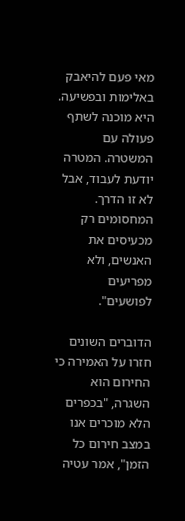מאי פעם להיאבק באלימות ובפשיעה. היא מוכנה לשתף פעולה עם המשטרה. המטרה יודעת לעבוד, אבל לא זו הדרך. המחסומים רק מכעיסים את האנשים, ולא מפריעים לפושעים".

הדוברים השונים חזרו על האמירה כי החירום הוא השגרה, "בכפרים הלא מוכרים אנו במצב חירום כל הזמן", אמר עטיה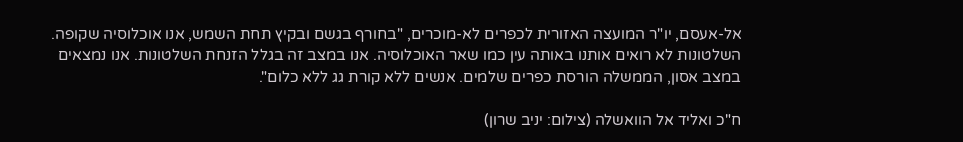אל-אעסם, יו"ר המועצה האזורית לכפרים לא-מוכרים, "בחורף בגשם ובקיץ תחת השמש, אנו אוכלוסיה שקופה. השלטונות לא רואים אותנו באותה עין כמו שאר האוכלוסיה. אנו במצב זה בגלל הזנחת השלטונות. אנו נמצאים במצב אסון, הממשלה הורסת כפרים שלמים. אנשים ללא קורת גג ללא כלום".

ח"כ ואליד אל הוואשלה (צילום: יניב שרון)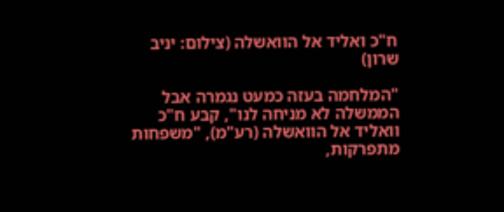ח"כ ואליד אל הוואשלה (צילום: יניב שרון)

"המלחמה בעזה כמעט נגמרה אבל הממשלה לא מניחה לנו", קבע ח"כ וואליד אל הוואשלה (רע"מ), "משפחות מתפרקות,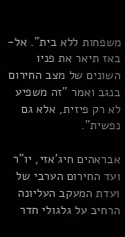משפחות ללא בית". אל-באז תיאר את פניו השונים של מצב החירום בנגב ואמר "זה משפיע לא רק פיזית, אלא גם נפשית".

אבראהים חיג'אזי, יו"ר ועד החירום הערבי של ועדת המעקב העליונה הרחיב על גלגולי חדר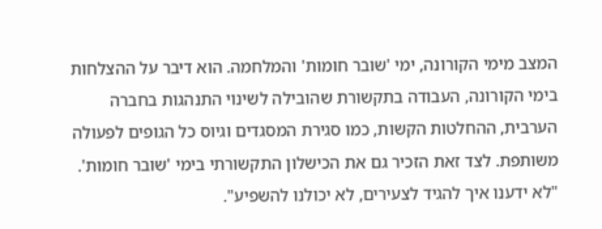המצב מימי הקורונה, ימי 'שובר חומות' והמלחמה. הוא דיבר על ההצלחות בימי הקורונה, העבודה בתקשורת שהובילה לשינוי התנהגות בחברה הערבית, ההחלטות הקשות, כמו סגירת המסגדים וגיוס כל הגופים לפעולה משותפת. לצד זאת הזכיר גם את הכישלון התקשורתי בימי 'שובר חומות'. "לא ידענו איך להגיד לצעירים, לא יכולנו להשפיע".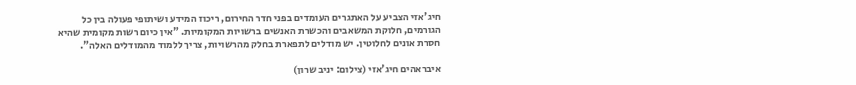חיג'אזי הצביע על האתגרים העומדים בפני חדר החירום, ריכוז המידע ושיתופי פעולה בין כל הגורמים, חלוקת המשאבים והכשרת האנשים ברשויות המקומיות. "אין כיום רשות מקומית שהיא חסרת אונים לחלוטין. יש מודלים לתפארת בחלק מהרשויות, צריך ללמוד מהמודלים האלה".

איבראהים חיג'אזי (צילום: יניב שרון)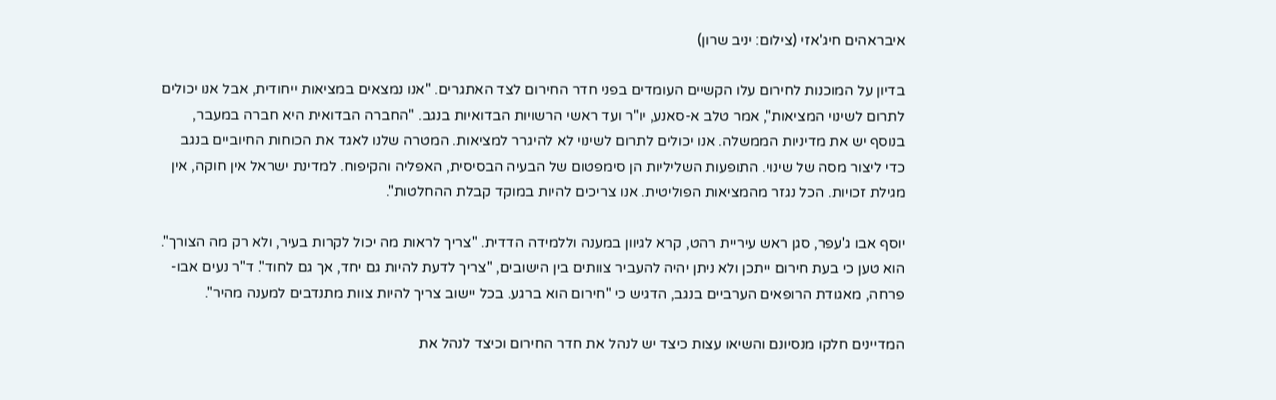איבראהים חיג'אזי (צילום: יניב שרון)

בדיון על המוכנות לחירום עלו הקשיים העומדים בפני חדר החירום לצד האתגרים. "אנו נמצאים במציאות ייחודית, אבל אנו יכולים לתרום לשינוי המציאות", אמר טלב א-סאנע, יו"ר ועד ראשי הרשויות הבדואיות בנגב. "החברה הבדואית היא חברה במעבר, בנוסף יש את מדיניות הממשלה. אנו יכולים לתרום לשינוי לא להיגרר למציאות. המטרה שלנו לאגד את הכוחות החיוביים בנגב כדי ליצור מסה של שינוי. התופעות השליליות הן סימפטום של הבעיה הבסיסית, האפליה והקיפוח. למדינת ישראל אין חוקה, אין מגילת זכויות. הכל נגזר מהמציאות הפוליטית. אנו צריכים להיות במוקד קבלת ההחלטות".

יוסף אבו ג'עפר, סגן ראש עיריית רהט, קרא לגיוון במענה וללמידה הדדית. "צריך לראות מה יכול לקרות בעיר, ולא רק מה הצורך". הוא טען כי בעת חירום ייתכן ולא ניתן יהיה להעביר צוותים בין הישובים, "צריך לדעת להיות גם יחד, אך גם לחוד". ד"ר נעים אבו-פרחה, מאגודת הרופאים הערביים בנגב, הדגיש כי "חירום הוא ברגע. בכל יישוב צריך להיות צוות מתנדבים למענה מהיר".

המדיינים חלקו מנסיונם והשיאו עצות כיצד יש לנהל את חדר החירום וכיצד לנהל את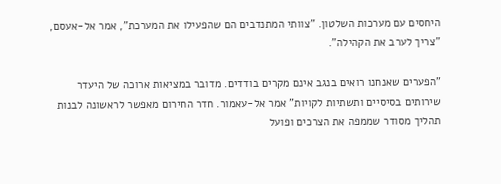היחסים עם מערכות השלטון. "צוותי המתנדבים הם שהפעילו את המערכת", אמר אל-אעסם, "צריך לערב את הקהילה".

"הפערים שאנחנו רואים בנגב אינם מקרים בודדים. מדובר במציאות ארוכה של היעדר שירותים בסיסיים ותשתיות לקויות" אמר אל-עאמור. חדר החירום מאפשר לראשונה לבנות תהליך מסודר שממפה את הצרכים ופועל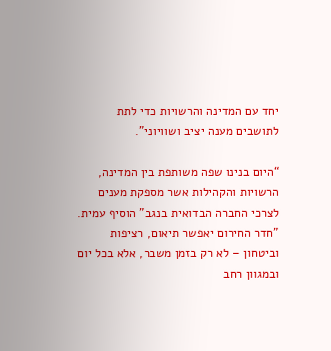יחד עם המדינה והרשויות כדי לתת לתושבים מענה יציב ושוויוני”.

“היום בנינו שפה משותפת בין המדינה, הרשויות והקהילות אשר מספקת מענים לצרכי החברה הבדואית בנגב" הוסיף עמית. "חדר החירום יאפשר תיאום, רציפות וביטחון – לא רק בזמן משבר, אלא בכל יום ובמגוון רחב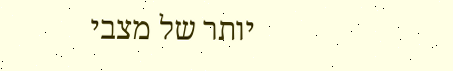יותר של מצבי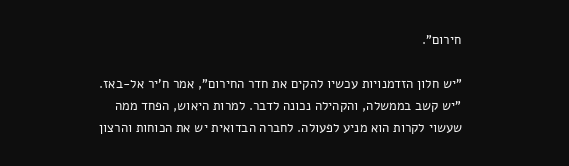חירום".

"יש חלון הזדמנויות עכשיו להקים את חדר החירום", אמר ח'יר אל-באז. "יש קשב בממשלה, והקהילה נכונה לדבר. למרות היאוש, הפחד ממה שעשוי לקרות הוא מניע לפעולה. לחברה הבדואית יש את הכוחות והרצון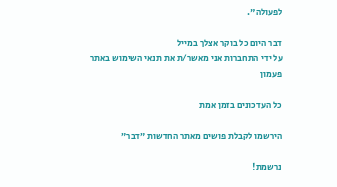לפעולה".

דבר היום כל בוקר אצלך במייל
על ידי התחברות אני מאשר/ת את תנאי השימוש באתר
פעמון

כל העדכונים בזמן אמת

הירשמו לקבלת פושים מאתר החדשות ״דבר״

נרשמת!